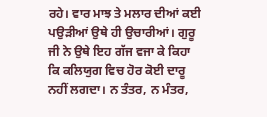ਰਹੇ। ਵਾਰ ਮਾਝ ਤੇ ਮਲਾਰ ਦੀਆਂ ਕਈ ਪਉੜੀਆਂ ਉਥੇ ਹੀ ਉਚਾਰੀਆਂ। ਗੁਰੂ ਜੀ ਨੇ ਉਥੇ ਇਹ ਗੱਜ ਵਜਾ ਕੇ ਕਿਹਾ ਕਿ ਕਲਿਯੁਗ ਵਿਚ ਹੋਰ ਕੋਈ ਦਾਰੂ ਨਹੀਂ ਲਗਦਾ। ਨ ਤੰਤਰ, ਨ ਮੰਤਰ,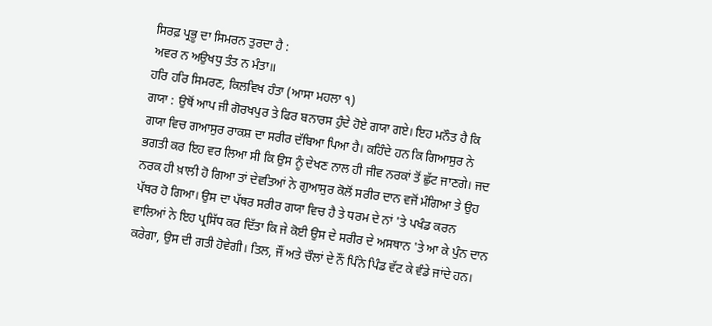ਸਿਰਫ਼ ਪ੍ਰਭੂ ਦਾ ਸਿਮਰਨ ਤੁਰਦਾ ਹੈ :
ਅਵਰ ਨ ਅਉਖਧੁ ਤੰਤ ਨ ਮੰਤਾ॥
ਹਰਿ ਹਰਿ ਸਿਮਰਣ, ਕਿਲਵਿਖ ਹੰਤਾ (ਆਸਾ ਮਹਲਾ ੧)
ਗਯਾ : ਉਥੋਂ ਆਪ ਜੀ ਗੋਰਖਪੁਰ ਤੇ ਫਿਰ ਬਨਾਰਸ ਹੁੰਦੇ ਹੋਏ ਗਯਾ ਗਏ। ਇਹ ਮਨੌਤ ਹੈ ਕਿ ਗਯਾ ਵਿਚ ਗਆਸੁਰ ਰਾਕਸ਼ ਦਾ ਸਰੀਰ ਦੱਬਿਆ ਪਿਆ ਹੈ। ਕਹਿੰਦੇ ਹਨ ਕਿ ਗਿਆਸੁਰ ਨੇ ਭਗਤੀ ਕਰ ਇਹ ਵਰ ਲਿਆ ਸੀ ਕਿ ਉਸ ਨੂੰ ਦੇਖਣ ਨਾਲ ਹੀ ਜੀਵ ਨਰਕਾਂ ਤੋਂ ਛੁੱਟ ਜਾਣਗੇ। ਜਦ ਨਰਕ ਹੀ ਖ਼ਾਲੀ ਹੋ ਗਿਆ ਤਾਂ ਦੇਵਤਿਆਂ ਨੇ ਗੁਆਸੁਰ ਕੋਲੋਂ ਸਰੀਰ ਦਾਨ ਵਜੋਂ ਮੰਗਿਆ ਤੇ ਉਹ ਪੱਥਰ ਹੋ ਗਿਆ। ਉਸ ਦਾ ਪੱਥਰ ਸਰੀਰ ਗਯਾ ਵਿਚ ਹੈ ਤੇ ਧਰਮ ਦੇ ਨਾਂ 'ਤੇ ਪਖੰਡ ਕਰਨ ਵਾਲਿਆਂ ਨੇ ਇਹ ਪ੍ਰਸਿੱਧ ਕਰ ਦਿੱਤਾ ਕਿ ਜੇ ਕੋਈ ਉਸ ਦੇ ਸਰੀਰ ਦੇ ਅਸਥਾਨ 'ਤੇ ਆ ਕੇ ਪੁੰਨ ਦਾਨ ਕਰੇਗਾ, ਉਸ ਦੀ ਗਤੀ ਹੋਵੇਗੀ। ਤਿਲ, ਜੌਂ ਅਤੇ ਚੌਲਾਂ ਦੇ ਨੌਂ ਪਿੰਨੇ ਪਿੰਡ ਵੱਟ ਕੇ ਵੰਡੇ ਜਾਂਦੇ ਹਨ।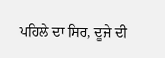ਪਹਿਲੇ ਦਾ ਸਿਰ, ਦੂਜੇ ਦੀ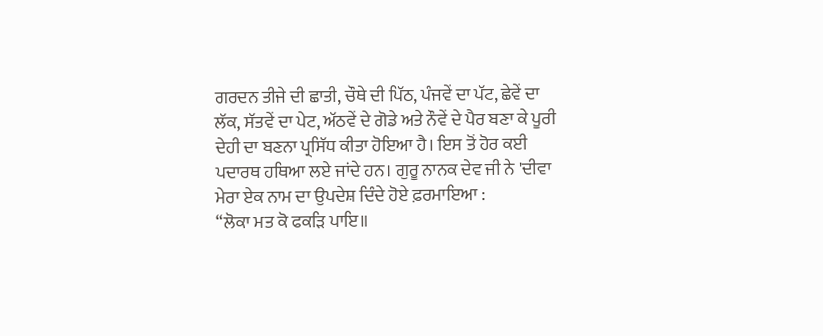ਗਰਦਨ ਤੀਜੇ ਦੀ ਛਾਤੀ, ਚੌਥੇ ਦੀ ਪਿੱਠ, ਪੰਜਵੇਂ ਦਾ ਪੱਟ, ਛੇਵੇਂ ਦਾ ਲੱਕ, ਸੱਤਵੇਂ ਦਾ ਪੇਟ, ਅੱਠਵੇਂ ਦੇ ਗੋਡੇ ਅਤੇ ਨੌਵੇਂ ਦੇ ਪੈਰ ਬਣਾ ਕੇ ਪੂਰੀ ਦੇਹੀ ਦਾ ਬਣਨਾ ਪ੍ਰਸਿੱਧ ਕੀਤਾ ਹੋਇਆ ਹੈ। ਇਸ ਤੋਂ ਹੋਰ ਕਈ ਪਦਾਰਥ ਹਥਿਆ ਲਏ ਜਾਂਦੇ ਹਨ। ਗੁਰੂ ਨਾਨਕ ਦੇਵ ਜੀ ਨੇ 'ਦੀਵਾ ਮੇਰਾ ਏਕ ਨਾਮ ਦਾ ਉਪਦੇਸ਼ ਦਿੰਦੇ ਹੋਏ ਫ਼ਰਮਾਇਆ :
“ਲੋਕਾ ਮਤ ਕੋ ਫਕੜਿ ਪਾਇ॥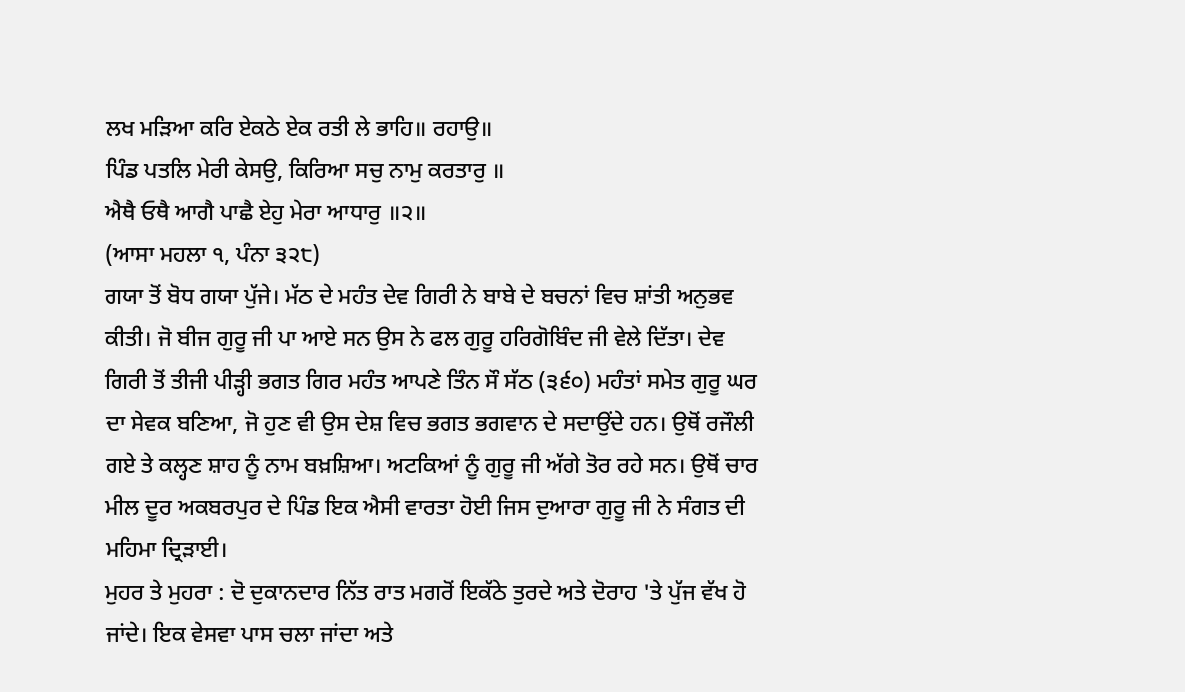ਲਖ ਮੜਿਆ ਕਰਿ ਏਕਠੇ ਏਕ ਰਤੀ ਲੇ ਭਾਹਿ॥ ਰਹਾਉ॥
ਪਿੰਡ ਪਤਲਿ ਮੇਰੀ ਕੇਸਉ, ਕਿਰਿਆ ਸਚੁ ਨਾਮੁ ਕਰਤਾਰੁ ॥
ਐਥੈ ਓਥੈ ਆਗੈ ਪਾਛੈ ਏਹੁ ਮੇਰਾ ਆਧਾਰੁ ॥੨॥
(ਆਸਾ ਮਹਲਾ ੧, ਪੰਨਾ ੩੨੮)
ਗਯਾ ਤੋਂ ਬੋਧ ਗਯਾ ਪੁੱਜੇ। ਮੱਠ ਦੇ ਮਹੰਤ ਦੇਵ ਗਿਰੀ ਨੇ ਬਾਬੇ ਦੇ ਬਚਨਾਂ ਵਿਚ ਸ਼ਾਂਤੀ ਅਨੁਭਵ ਕੀਤੀ। ਜੋ ਬੀਜ ਗੁਰੂ ਜੀ ਪਾ ਆਏ ਸਨ ਉਸ ਨੇ ਫਲ ਗੁਰੂ ਹਰਿਗੋਬਿੰਦ ਜੀ ਵੇਲੇ ਦਿੱਤਾ। ਦੇਵ ਗਿਰੀ ਤੋਂ ਤੀਜੀ ਪੀੜ੍ਹੀ ਭਗਤ ਗਿਰ ਮਹੰਤ ਆਪਣੇ ਤਿੰਨ ਸੌ ਸੱਠ (੩੬੦) ਮਹੰਤਾਂ ਸਮੇਤ ਗੁਰੂ ਘਰ ਦਾ ਸੇਵਕ ਬਣਿਆ, ਜੋ ਹੁਣ ਵੀ ਉਸ ਦੇਸ਼ ਵਿਚ ਭਗਤ ਭਗਵਾਨ ਦੇ ਸਦਾਉਂਦੇ ਹਨ। ਉਥੋਂ ਰਜੌਲੀ ਗਏ ਤੇ ਕਲ੍ਹਣ ਸ਼ਾਹ ਨੂੰ ਨਾਮ ਬਖ਼ਸ਼ਿਆ। ਅਟਕਿਆਂ ਨੂੰ ਗੁਰੂ ਜੀ ਅੱਗੇ ਤੋਰ ਰਹੇ ਸਨ। ਉਥੋਂ ਚਾਰ ਮੀਲ ਦੂਰ ਅਕਬਰਪੁਰ ਦੇ ਪਿੰਡ ਇਕ ਐਸੀ ਵਾਰਤਾ ਹੋਈ ਜਿਸ ਦੁਆਰਾ ਗੁਰੂ ਜੀ ਨੇ ਸੰਗਤ ਦੀ ਮਹਿਮਾ ਦ੍ਰਿੜਾਈ।
ਮੁਹਰ ਤੇ ਮੁਹਰਾ : ਦੋ ਦੁਕਾਨਦਾਰ ਨਿੱਤ ਰਾਤ ਮਗਰੋਂ ਇਕੱਠੇ ਤੁਰਦੇ ਅਤੇ ਦੋਰਾਹ 'ਤੇ ਪੁੱਜ ਵੱਖ ਹੋ ਜਾਂਦੇ। ਇਕ ਵੇਸਵਾ ਪਾਸ ਚਲਾ ਜਾਂਦਾ ਅਤੇ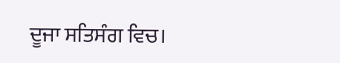ਦੂਜਾ ਸਤਿਸੰਗ ਵਿਚ।